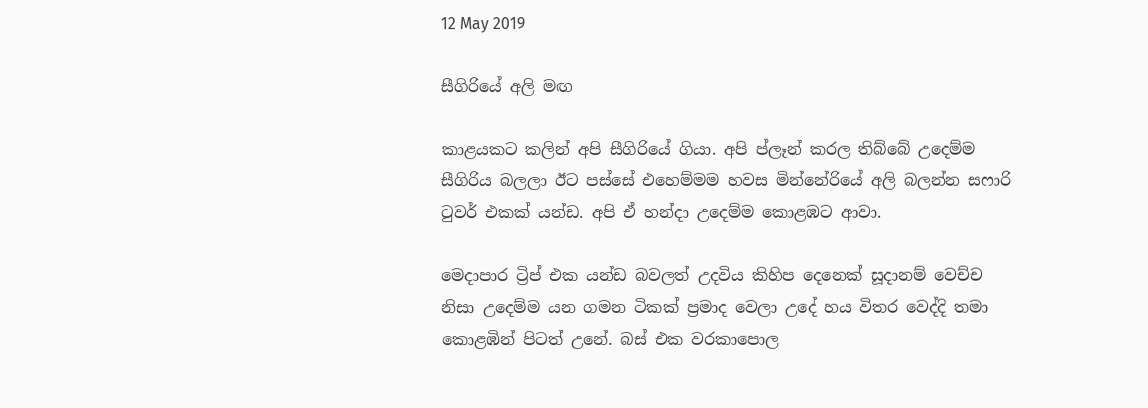12 May 2019

සීගිරියේ අලි මඟ

කාළයකට කලින් අපි සීගිරියේ ගියා. අපි ප්ලෑන් කරල තිබ්බේ උදෙම්ම සීගිරිය බලලා ඊට පස්සේ එහෙම්මම හවස මින්නේරියේ අලි බලන්න සෆාරි ටුවර් එකක් යන්ඩ. අපි ඒ හන්දා උදෙම්ම කොළඹට ආවා.

මෙදාපාර ට්‍රිප් එක යන්ඩ බවලත් උදවිය කිහිප දෙනෙක් සූදානම් වෙච්ච නිසා උදෙම්ම යන ගමන ටිකක් ප්‍රමාද වෙලා උදේ හය විතර වෙද්දි තමා කොළඹින් පිටත් උනේ. බස් එක වරකාපොල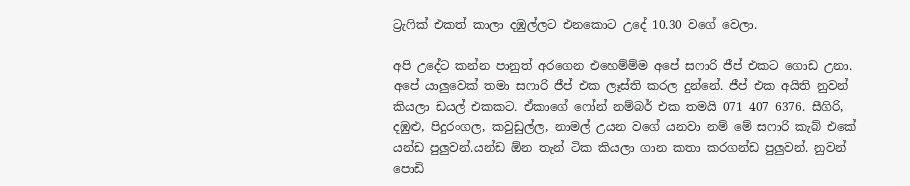ට්‍රැෆික් එකත් කාලා දඹුල්ලට එනකොට උදේ 10.30 වගේ වෙලා.

අපි උදේට කන්න පානුත් අරගෙන එහෙම්ම්ම අපේ සෆාරි ජීප් එකට ගොඩ උනා. අපේ යාලුවෙක් තමා සෆාරි ජීප් එක ලෑස්ති කරල දුන්නේ. ජීප් එක අයිති නුවන් කියලා ඩයල් එකකට. ඒකාගේ ෆෝන් නම්බර් එක තමයි 071 407 6376. සීගිරි, දඹුළු, පිදුරංගල, කවුඩුල්ල, නාමල් උයන වගේ යනවා නම් මේ සෆාරි කැබ් එකේ යන්ඩ පුලුවන්.යන්ඩ ඕන තැන් ටික කියලා ගාන කතා කරගන්ඩ පුලුවන්. නුවන් පොඩි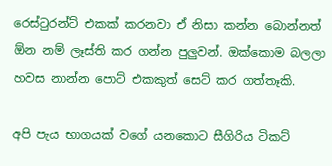රෙස්ටුරන්ට් එකක් කරනවා ඒ නිසා කන්න බොන්නත් ඕන නම් ලෑස්ති කර ගන්න පුලුවන්. ඔක්කොම බලලා හවස නාන්න පොට් එකකුත් සෙට් කර ගත්තෑකි.

අපි පැය භාගයක් වගේ යනකොට සීගිරිය ටිකට්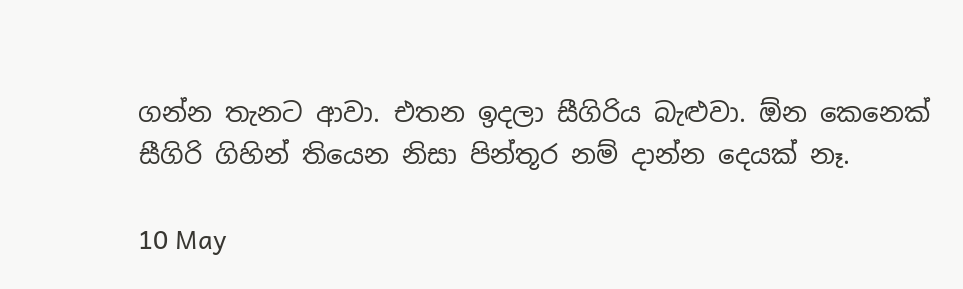ගන්න තැනට ආවා. එතන ඉදලා සීගිරිය බැළුවා. ඕන කෙනෙක් සීගිරි ගිහින් තියෙන නිසා පින්තූර නම් දාන්න දෙයක් නෑ.

10 May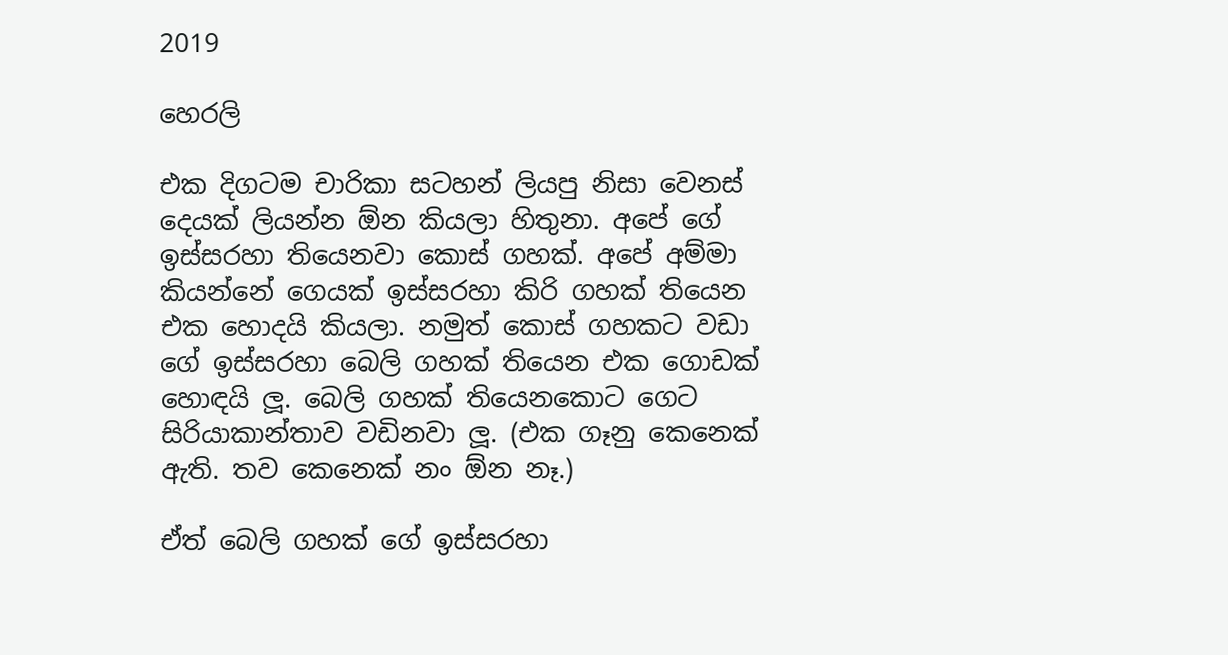2019

හෙරලි

එක දිගටම චාරිකා සටහන් ලියපු නිසා වෙනස් දෙයක් ලියන්න ඕන කියලා හිතුනා. අපේ ගේ ඉස්සරහා තියෙනවා කොස් ගහක්. අපේ අම්මා කියන්නේ ගෙයක් ඉස්සරහා කිරි ගහක් තියෙන එක හොදයි කියලා. නමුත් කොස් ගහකට වඩා ගේ ඉස්සරහා බෙලි ගහක් තියෙන එක ගොඩක් හොඳයි ලූ. බෙලි ගහක් තියෙනකොට ගෙට සිරියාකාන්තාව වඩිනවා ලූ. (එක ගෑනු කෙනෙක් ඇති. තව කෙනෙක් නං ඕන නෑ.)

ඒත් බෙලි ගහක් ගේ ඉස්සරහා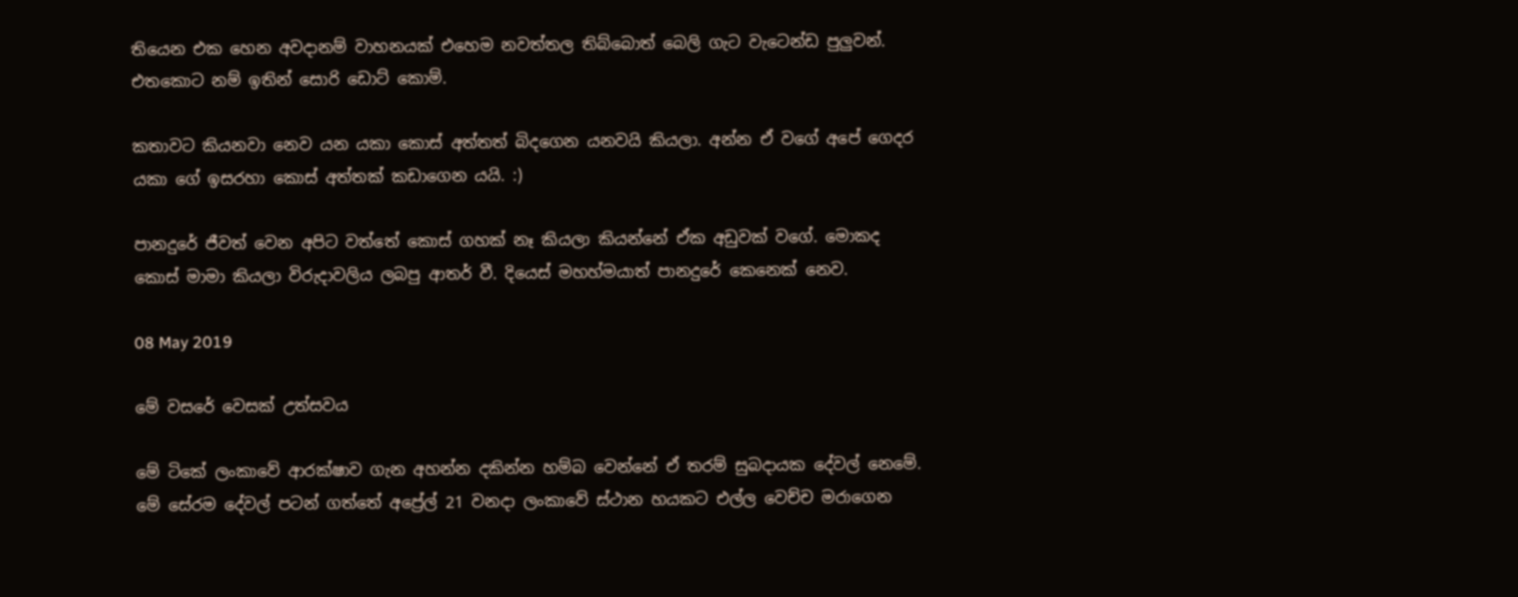තියෙන එක හෙන අවදානම් වාහනයක් එහෙම නවත්තල තිබ්බොත් බෙලි ගැට වැටෙන්ඩ පුලුවන්. එතකොට නම් ඉතින් සොරි ඩොට් කොම්.

කතාවට කියනවා නෙව යන යකා කොස් අත්තත් බිදගෙන යනවයි කියලා. අන්න ඒ වගේ අපේ ගෙදර යකා ගේ ඉසරහා කොස් අත්තක් කඩාගෙන යයි. :)

පානදුරේ ජීවත් වෙන අපිට වත්තේ කොස් ගහක් නෑ කියලා කියන්නේ ඒක අඩුවක් වගේ. මොකද කොස් මාමා කියලා විරුදාවලිය ලබපු ආතර් වී. දියෙස් මහහ්මයාත් පානදුරේ කෙනෙක් නෙව.

08 May 2019

මේ වසරේ වෙසක් උත්සවය

මේ ටිකේ ලංකාවේ ආරක්ෂාව ගැන අහන්න දකින්න හම්බ වෙන්නේ ඒ තරම් සුබදායක දේවල් නෙමේ. මේ සේරම දේවල් පටන් ගත්තේ අප්‍රේල් 21 වනදා ලංකාවේ ස්ථාන හයකට එල්ල වෙච්ච මරාගෙන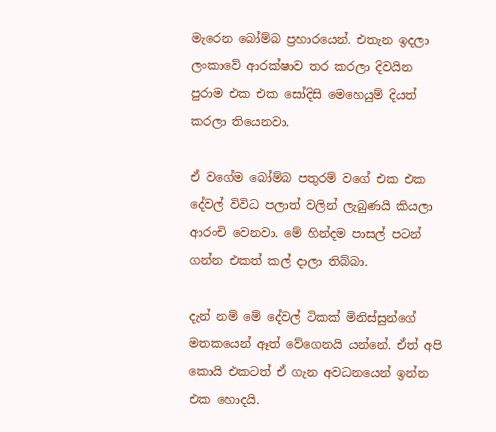මැරෙන බෝම්බ ප්‍රහාරයෙන්. එතැන ඉදලා ලංකාවේ ආරක්ෂාව තර කරලා දිවයින පුරාම එක එක සෝදිසි මෙහෙයුම් දියත් කරලා තියෙනවා.

ඒ වගේම බෝම්බ පතුරම් වගේ එක එක දේවල් විවිධ පලාත් වලින් ලැබුණයි කියලා ආරංචි වෙනවා. මේ හින්දම පාසල් පටන් ගන්න එකත් කල් දාලා තිබ්බා.

දැන් නම් මේ දේවල් ටිකක් මිනිස්සුන්ගේ මතකයෙන් ඈත් වේගෙනයි යන්නේ. ඒත් අපි කොයි එකටත් ඒ ගැන අවධනයෙන් ඉන්න එක හොදයි.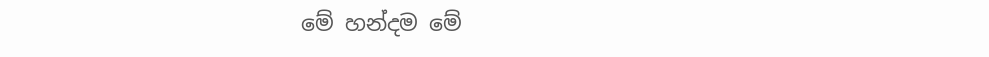මේ හන්දම මේ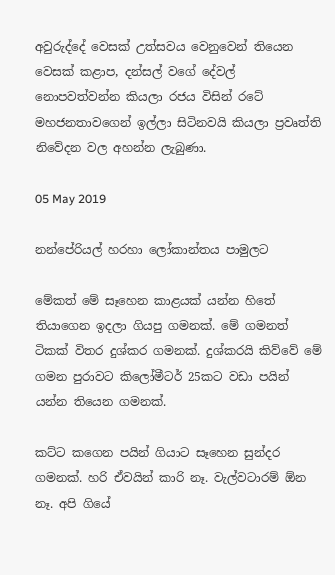අවුරුද්දේ වෙසක් උත්සවය වෙනුවෙන් තියෙන වෙසක් කළාප, දන්සල් වගේ දේවල් නොපවත්වන්න කියලා රජය විසින් රටේ මහජනතාවගෙන් ඉල්ලා සිටිනවයි කියලා ප්‍රවෘත්ති නිවේදන වල අහන්න ලැබුණා.

05 May 2019

නන්පේරියල් හරහා ලෝකාන්තය පාමුලට

මේකත් මේ සෑහෙන කාළයක් යන්න හිතේ තියාගෙන ඉදලා ගියපු ගමනක්. මේ ගමනත් ටිකක් විතර දුශ්කර ගමනක්. දුශ්කරයි කිව්වේ මේ ගමන පුරාවට කිලෝමීටර් 25කට වඩා පයින් යන්න තියෙන ගමනක්.

කට්ට කගෙන පයින් ගියාට සෑහෙන සුන්දර ගමනක්. හරි ඒවයින් කාරි නෑ. වැල්වටාරම් ඕන නෑ. අපි ගියේ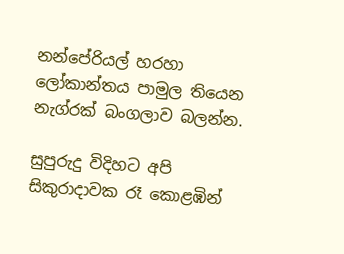නන්පේරියල් හරහා ලෝකාන්තය පාමුල තියෙන නැග්රක් බංගලාව බලන්න.

සුපුරුදු විදිහට අපි සිකුරාදාවක රෑ කොළඹින්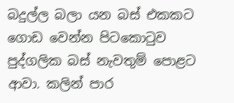බදුල්ල බලා යන බස් එකකට ගොඩ වෙන්න පිටකොටුව පුද්ගලික බස් නැවතුම් පොළට ආවා. කලින් පාර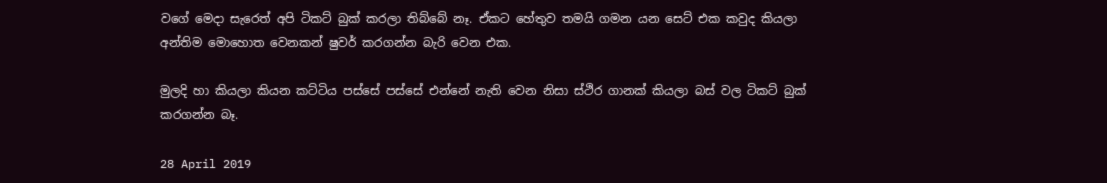වගේ මෙදා සැරෙත් අපි ටිකට් බුක් කරලා තිබ්බේ නෑ. ඒකට හේතුව තමයි ගමන යන සෙට් එක කවුද කියලා අන්තිම මොහොත වෙනකන් ෂුවර් කරගන්න බැරි වෙන එක.

මුලදි හා කියලා කියන කට්ටිය පස්සේ පස්සේ එන්නේ නැති වෙන නිසා ස්ථිර ගානක් කියලා බස් වල ටිකට් බුක් කරගන්න බෑ.

28 April 2019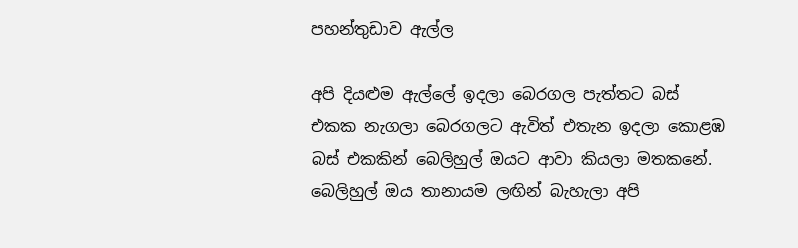පහන්තුඩාව ඇල්ල

අපි දියළුම ඇල්ලේ ඉදලා බෙරගල පැත්තට බස් එකක නැගලා බෙරගලට ඇවිත් එතැන ඉදලා කොළඹ බස් එකකින් බෙලිහුල් ඔයට ආවා කියලා මතකනේ. බෙලිහුල් ඔය තානායම ලඟින් බැහැලා අපි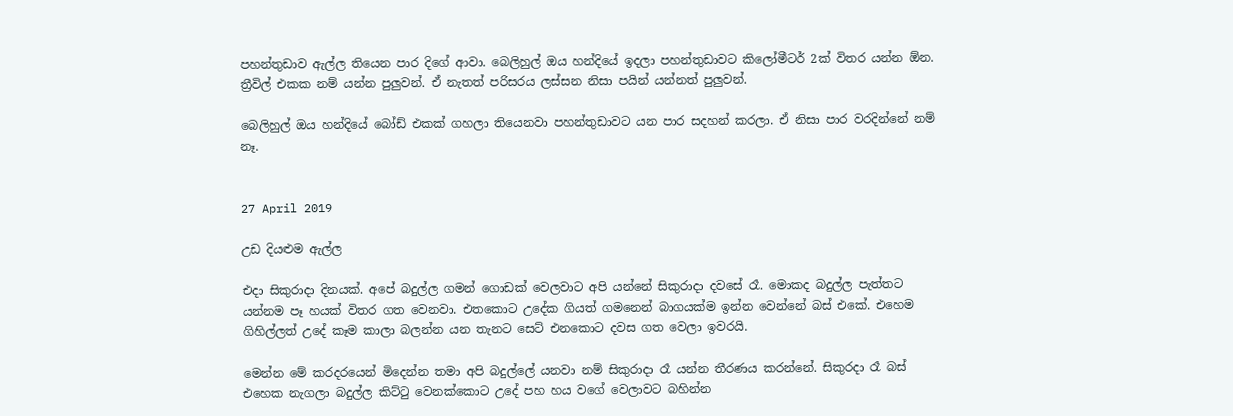පහන්තුඩාව ඇල්ල තියෙන පාර දිගේ ආවා. බෙලිහුල් ඔය හන්දියේ ඉදලා පහන්තුඩාවට කිලෝමීටර් 2ක් විතර යන්න ඕන. ත්‍රීවිල් එකක නම් යන්න පුලුවන්. ඒ නැතත් පරිසරය ලස්සන නිසා පයින් යන්නත් පුලුවන්.

බෙලිහුල් ඔය හන්දියේ බෝඩ් එකක් ගහලා තියෙනවා පහන්තුඩාවට යන පාර සදහන් කරලා. ඒ නිසා පාර වරදින්නේ නම් නෑ.


27 April 2019

උඩ දියළුම ඇල්ල

එදා සිකුරාදා දිනයක්. අපේ බදුල්ල ගමන් ගොඩක් වෙලවාට අපි යන්නේ සිකුරාදා දවසේ රෑ. මොකද බදුල්ල පැත්තට යන්නම පෑ හයක් විතර ගත වෙනවා. එතකොට උදේක ගියත් ගමනෙන් බාගයක්ම ඉන්න වෙන්නේ බස් එකේ. එහෙම ගිහිල්ලත් උදේ කෑම කාලා බලන්න යන තැනට සෙට් එනකොට දවස ගත වෙලා ඉවරයි.

මෙන්න මේ කරදරයෙන් මිදෙන්න තමා අපි බදුල්ලේ යනවා නම් සිකුරාදා රෑ යන්න තීරණය කරන්නේ. සිකුරදා රෑ බස් එහෙක නැගලා බදුල්ල කිට්ටු වෙනක්කොට උදේ පහ හය වගේ වෙලාවට බහින්න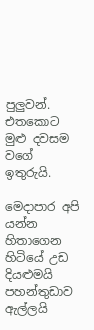පුලුවන්. එතකොට මුළු දවසම වගේ ඉතුරුයි.

මෙදාපාර අපි යන්න හිතාගෙන හිටියේ උඩ දියළුමයි පහන්තුඩාව ඇල්ලයි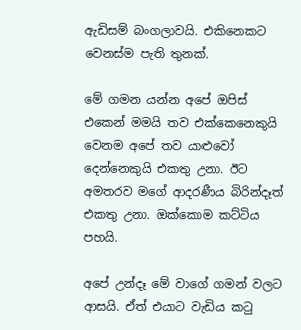ඇඩිසම් බංගලාවයි. එකිනෙකට වෙනස්ම පැති තුනක්.

මේ ගමන යන්න අපේ ඔපිස් එකෙන් මමයි තව එක්කෙනෙකුයි වෙනම අපේ තව යාළුවෝ දෙන්නෙකුයි එකතු උනා. ඊට අමතරව මගේ ආදරණීය බිරින්දෑත් එකතු උනා. ඔක්කොම කට්ටිය පහයි.

අපේ උන්දෑ මේ වාගේ ගමන් වලට ආසයි. ඒත් එයාට වැඩිය කටු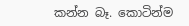කන්න බෑ. කොටින්ම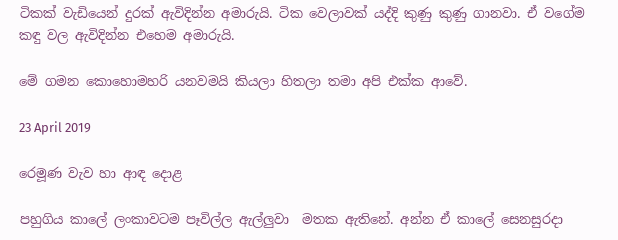ටිකක් වැඩියෙන් දුරක් ඇවිදින්න අමාරුයි. ටික වෙලාවක් යද්දි කුණු කුණු ගානවා. ඒ වගේම කඳු වල ඇවිදින්න එහෙම අමාරුයි.

මේ ගමන කොහොමහරි යනවමයි කියලා හිතලා තමා අපි එක්ක ආවේ.

23 April 2019

රෙමූණ වැව හා ආඳ දොළ

පහුගිය කාලේ ලංකාවටම පෑවිල්ල ඇල්ලුවා  මතක ඇතිනේ. අන්න ඒ කාලේ සෙනසුරදා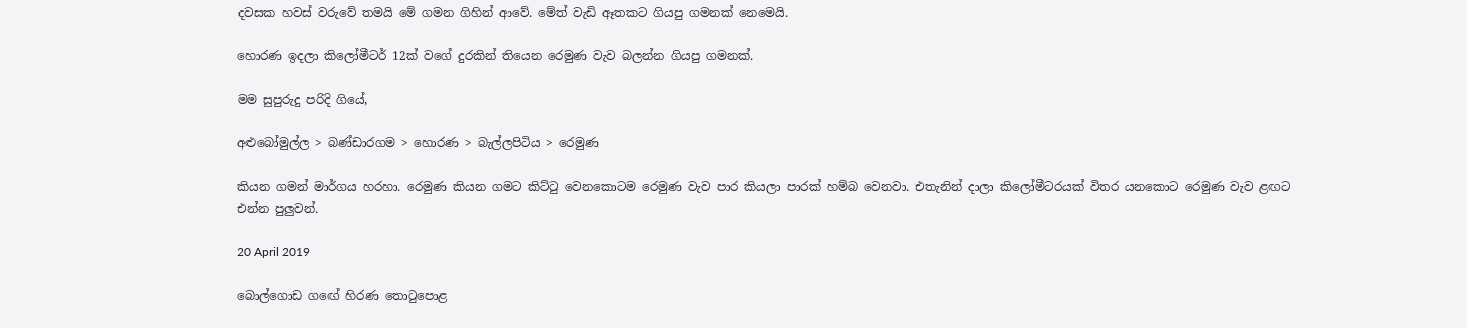දවසක හවස් වරුවේ තමයි මේ ගමන ගිහින් ආවේ. මේත් වැඩි ඈතකට ගියපු ගමනක් නෙමෙයි.

හොරණ ඉදලා කිලෝමීටර් 12ක් වගේ දුරකින් තියෙන රෙමුණ වැව බලන්න ගියපු ගමනක්.

මම සුපුරුදු පරිදි ගියේ,

අළුබෝමුල්ල > බණ්ඩාරගම > හොරණ > බැල්ලපිටිය > රෙමුණ

කියන ගමන් මාර්ගය හරහා. රෙමුණ කියන ගමට කිට්ටු වෙනකොටම රෙමුණ වැව පාර කියලා පාරක් හම්බ වෙනවා. එතැනින් දාලා කිලෝමීටරයක් විතර යනකොට රෙමුණ වැව ළඟට එන්න පුලුවන්.

20 April 2019

බොල්ගොඩ ගඟේ හිරණ තොටුපොළ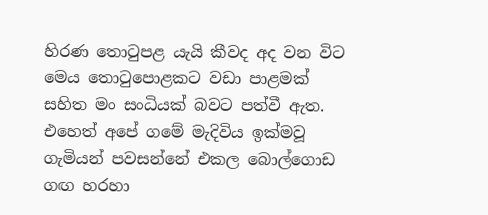හිරණ තොටුපළ යැයි කීවද අද වන විට මෙය තොටුපොළකට වඩා පාළමක් සහිත මං සංධියක් බවට පත්වී ඇත. එහෙත් අපේ ගමේ මැදිවිය ඉක්මවූ ගැමියන් පවසන්නේ එකල බොල්ගොඩ ගඟ හරහා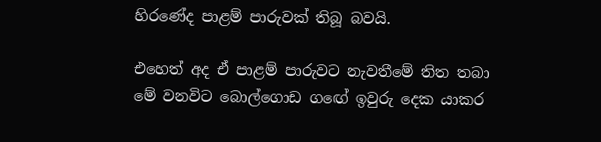හිරණේද පාළම් පාරුවක් තිබූ බවයි.

එහෙත් අද ඒ පාළම් පාරුවට නැවතීමේ තිත තබා මේ වනවිට බොල්ගොඩ ගඟේ ඉවුරු දෙක යාකර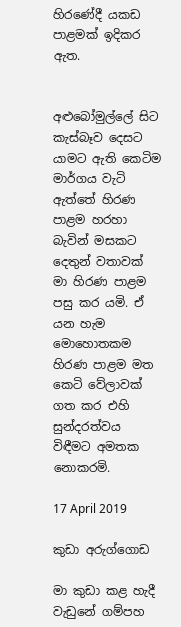හිරණේදී යකඩ පාළමක් ඉදිකර ඇත.


අළුබෝමුල්ලේ සිට කැස්බෑව දෙසට යාමට ඇති කෙටිම මාර්ගය වැටි ඇත්තේ හිරණ පාළම හරහා බැවින් මසකට දෙතුන් වතාවක් මා හිරණ පාළම පසු කර යමි. ඒ යන හැම මොහොතකම හිරණ පාළම මත කෙටි වේලාවක් ගත කර එහි සුන්දරත්වය විඳීමට අමතක නොකරමි.

17 April 2019

කුඩා අරුග්ගොඩ

මා කුඩා කළ හැදී වැඩුනේ ගම්පහ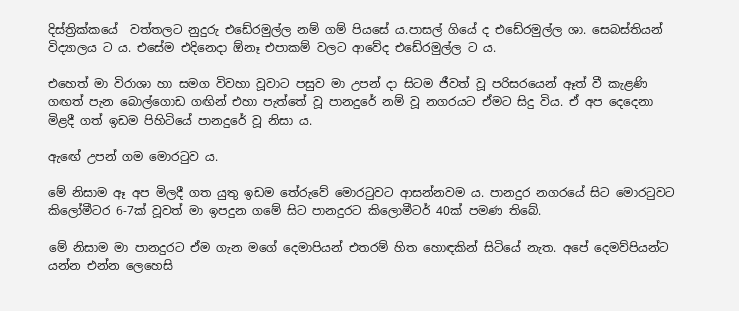දිස්ත්‍රික්කයේ  වත්තලට නුදුරු එඩේරමුල්ල නම් ගම් පියසේ ය.පාසල් ගියේ ද එඩේරමුල්ල ශා. සෙබස්තියන් විද්‍යාලය ට ය. එසේම එදිනෙදා ඕනෑ එපාකම් වලට ආවේද එඩේරමුල්ල ට ය.

එහෙත් මා විරාශා හා සමග විවහා වූවාට පසුව මා උපන් දා සිටම ජීවත් වූ පරිසරයෙන් ඈත් වී කැළණි ගඟත් පැන බොල්ගොඩ ගඟින් එහා පැත්තේ වූ පානදුරේ නම් වූ නගරයට ඒමට සිදු විය. ඒ අප දෙදෙනා මිළදී ගත් ඉඩම පිහිටියේ පානදුරේ වූ නිසා ය.

ඇඟේ උපන් ගම මොරටුව ය.

මේ නිසාම ඈ අප මිලදී ගත යුතු ඉඩම තේරුවේ මොරටුවට ආසන්නවම ය. පානදුර නගරයේ සිට මොරටුවට කිලෝමීටර 6-7ක් වූවත් මා ඉපදුන ගමේ සිට පානදුරට කිලොමීටර් 40ක් පමණ තිබේ.

මේ නිසාම මා පානදුරට ඒම ගැන මගේ දෙමාපියන් එතරම් හිත හොඳකින් සිටියේ නැත. අපේ දෙමව්පියන්ට යන්න එන්න ලෙහෙසි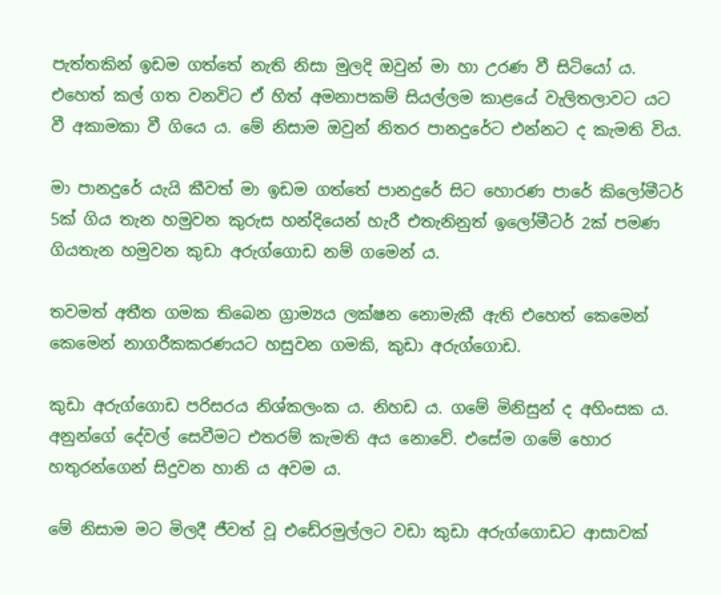පැත්තකින් ඉඩම ගත්තේ නැති නිසා මුලදි ඔවුන් මා හා උරණ වී සිටියෝ ය. එහෙත් කල් ගත වනවිට ඒ හිත් අමනාපකම් සියල්ලම කාළයේ වැලිතලාවට යට වී අකාමකා වී ගියෙ ය. මේ නිසාම ඔවුන් නිතර පානදුරේට එන්නට ද කැමති විය.

මා පානදුරේ යැයි කීවත් මා ඉඩම ගත්තේ පානදුරේ සිට හොරණ පාරේ කිලෝමීටර් 5ක් ගිය තැන හමුවන කුරුස හන්දියෙන් හැරී එතැනිනුත් ඉලෝමීටර් 2ක් පමණ ගියතැන හමුවන කුඩා අරුග්ගොඩ නම් ගමෙන් ය.

තවමත් අතීත ගමක තිබෙන ග්‍රාම්‍යය ලක්ෂන නොමැකී ඇති එහෙත් කෙමෙන් කෙමෙන් නාගරීකකරණයට හසුවන ගමකි, කුඩා අරුග්ගොඩ.

කුඩා අරුග්ගොඩ පරිසරය නිශ්කලංක ය. නිහඩ ය. ගමේ මිනිසුන් ද අහිංසක ය. අනුන්ගේ දේවල් සෙවීමට එතරම් කැමති අය නොවේ. එසේම ගමේ හොර හතුරන්ගෙන් සිදුවන හානි ය අවම ය.

මේ නිසාම මට මිලදී ජීවත් වූ එඩේරමුල්ලට වඩා කුඩා අරුග්ගොඩට ආසාවක්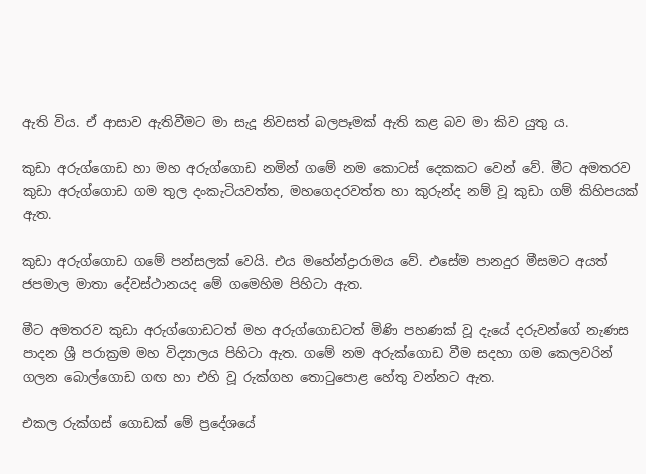ඇති විය. ඒ ආසාව ඇතිවීමට මා සැදූ නිවසත් බලපෑමක් ඇති කළ බව මා කිව යුතු ය.

කුඩා අරුග්ගොඩ හා මහ අරුග්ගොඩ නමින් ගමේ නම කොටස් දෙකකට වෙන් වේ. මීට අමතරව කුඩා අරුග්ගොඩ ගම තුල දංකැටියවත්ත, මහගෙදරවත්ත හා කුරුන්ද නම් වූ කුඩා ගම් කිහිපයක් ඇත.

කුඩා අරුග්ගොඩ ගමේ පන්සලක් වෙයි. එය මහේන්ද්‍රාරාමය වේ. එසේම පානදුර මීසමට අයත් ජපමාල මාතා දේවස්ථානයද මේ ගමෙහිම පිහිටා ඇත.

මීට අමතරව කුඩා අරුග්ගොඩටත් මහ අරුග්ගොඩටත් මිණි පහණක් වූ දැයේ දරුවන්ගේ නැණස පාදන ශ්‍රී පරාක්‍රම මහ විද්‍යාලය පිහිටා ඇත. ගමේ නම අරුක්ගොඩ වීම සදහා ගම කෙලවරින් ගලන බොල්ගොඩ ගඟ හා එහි වූ රුක්ගහ තොටුපොළ හේතු වන්නට ඇත.

එකල රුක්ගස් ගොඩක් මේ ප්‍රදේශයේ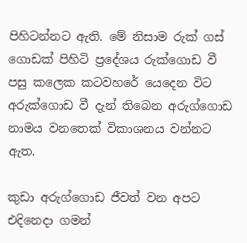පිහිටන්නට ඇති. මේ නිසාම රුක් ගස් ගොඩක් පිහිටි ප්‍රදේශය රුක්ගොඩ වී පසු කලෙක කටවහරේ යෙදෙන විට අරුක්ගොඩ වී දැන් තිබෙන අරුග්ගොඩ නාමය වනතෙක් විකාශනය වන්නට ඇත.

කුඩා අරුග්ගොඩ ජීවත් වන අපට එදිනෙදා ගමන්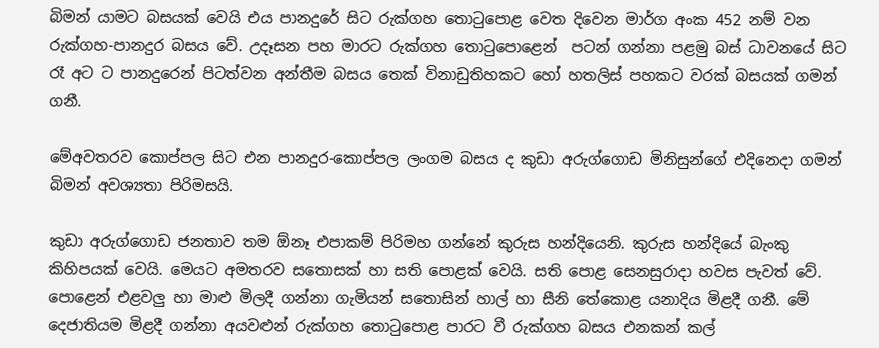බිමන් යාමට බසයක් වෙයි එය පානදුරේ සිට රුක්ගහ තොටුපොළ වෙත දිවෙන මාර්ග අංක 452 නම් වන රුක්ගහ-පානදුර බසය වේ. උදෑසන පහ මාරට රුක්ගහ තොටුපොළෙන්  පටන් ගන්නා පළමු බස් ධාවනයේ සිට රෑ අට ට පානදුරෙන් පිටත්වන අන්තීම බසය තෙක් විනාඩුතිහකට හෝ හතලිස් පහකට වරක් බසයක් ගමන් ගනී.

මේඅවතරව කොප්පල සිට එන පානදුර-කොප්පල ලංගම බසය ද කුඩා අරුග්ගොඩ මිනිසුන්ගේ එදිනෙදා ගමන් බිමන් අවශ්‍යතා පිරිමසයි.

කුඩා අරුග්ගොඩ ජනතාව තම ඕනෑ එපාකම් පිරිමහ ගන්නේ කුරුස හන්දියෙනි. කුරුස හන්දියේ බැංකු කිහිපයක් වෙයි. මෙයට අමතරව සතොසක් හා සති පොළක් වෙයි. සති පොළ සෙනසුරාදා හවස පැවත් වේ. පොළෙන් එළවලු හා මාළු මිලදී ගන්නා ගැමියන් සතොසින් හාල් හා සීනි තේකොළ යනාදිය මිළදී ගනී. මේ දෙජාතියම මිළදී ගන්නා අයවළුන් රුක්ගහ තොටුපොළ පාරට වී රුක්ගහ බසය එනකන් කල්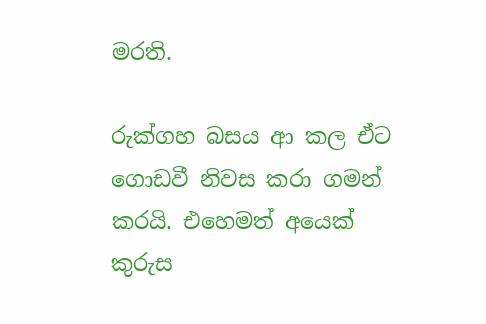මරති.

රුක්ගහ බසය ආ කල ඒට ගොඩවී නිවස කරා ගමන් කරයි. එහෙමත් අයෙක් කුරුස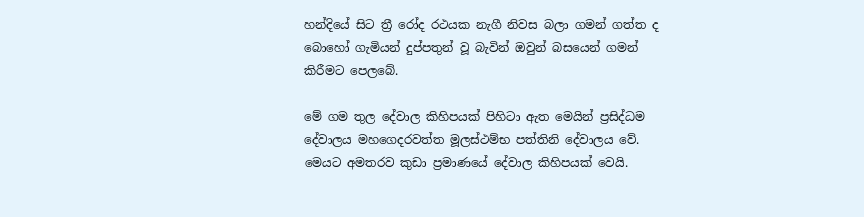හන්දියේ සිට ත්‍රී රෝද රථයක නැගී නිවස බලා ගමන් ගත්ත ද බොහෝ ගැමියන් දුප්පතුන් වූ බැවින් ඔවුන් බසයෙන් ගමන් කිරීමට පෙලබේ.

මේ ගම තුල දේවාල කිහිපයක් පිහිටා ඇත මෙයින් ප්‍රසිද්ධම දේවාලය මහගෙදරවත්ත මූලස්ථම්භ පත්තිනි දේවාලය වේ. මෙයට අමතරව කුඩා ප්‍රමාණයේ දේවාල කිහිපයක් වෙයි.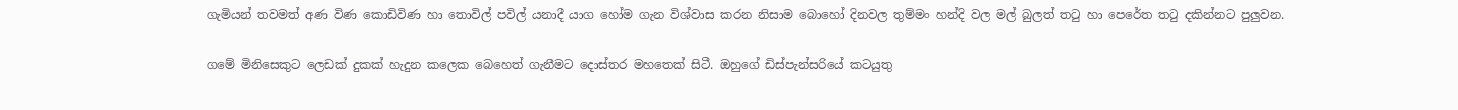ගැමියන් තවමත් අණ විණ කොඩිවිණ හා තොවිල් පවිල් යනාදී යාග හෝම ගැන විශ්වාස කරන නිසාම බොහෝ දිනවල තුම්මං හන්දි වල මල් බුලත් තටු හා පෙරේත තටු දකින්නට පුලුවන.

ගමේ මිනිසෙකුට ලෙඩක් දුකක් හැදුන කලෙක බෙහෙත් ගැනීමට දොස්තර මහතෙක් සිටී. ඔහුගේ ඩිස්පැන්සරියේ කටයුතු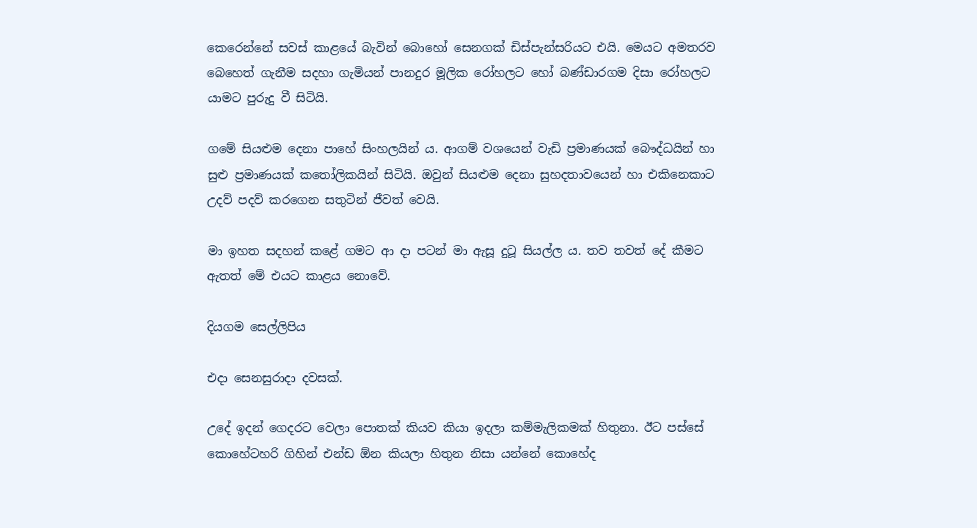කෙරෙන්නේ සවස් කාළයේ බැවින් බොහෝ සෙනගක් ඩිස්පැන්සරියට එයි. මෙයට අමතරව බෙහෙත් ගැනීම සදහා ගැමියන් පානදුර මූලික රෝහලට හෝ බණ්ඩාරගම දිසා රෝහලට යාමට පුරුදු වී සිටියි.

ගමේ සියළුම දෙනා පාහේ සිංහලයින් ය. ආගම් වශයෙන් වැඩි ප්‍රමාණයක් බෞද්ධයින් හා සුළු ප්‍රමාණයක් කතෝලිකයින් සිටියි. ඔවුන් සියළුම දෙනා සුහදතාවයෙන් හා එකිනෙකාට උදව් පදව් කරගෙන සතුටින් ජීවත් වෙයි.

මා ඉහත සදහන් කළේ ගමට ආ දා පටන් මා ඇසූ දුටූ සියල්ල ය. තව තවත් දේ කීමට ඇතත් මේ එයට කාළය නොවේ.

දියගම සෙල්ලිපිය

එදා සෙනසුරාදා දවසක්.

උදේ ඉදන් ගෙදරට වෙලා පොතක් කියව කියා ඉදලා කම්මැලිකමක් හිතුනා. ඊට පස්සේ කොහේටහරි ගිහින් එන්ඩ ඕන කියලා හිතුන නිසා යන්නේ කොහේද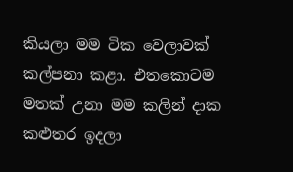කියලා මම ටික වෙලාවක් කල්පනා කළා. එතකොටම මතක් උනා මම කලින් දාක කළුතර ඉදලා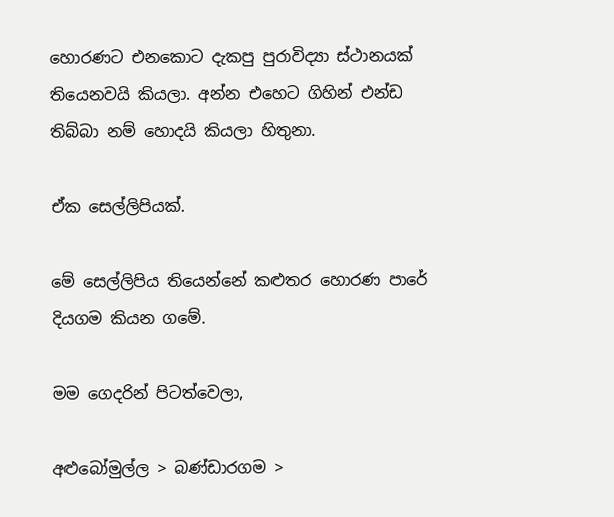හොරණට එනකොට දැකපු පුරාවිද්‍යා ස්ථානයක් තියෙනවයි කියලා. අන්න එහෙට ගිහින් එන්ඩ තිබ්බා නම් හොදයි කියලා හිතුනා.

ඒක සෙල්ලිපියක්.

මේ සෙල්ලිපිය තියෙන්නේ කළුතර හොරණ පාරේ දියගම කියන ගමේ.

මම ගෙදරින් පිටත්වෙලා,

අළුබෝමුල්ල > බණ්ඩාරගම >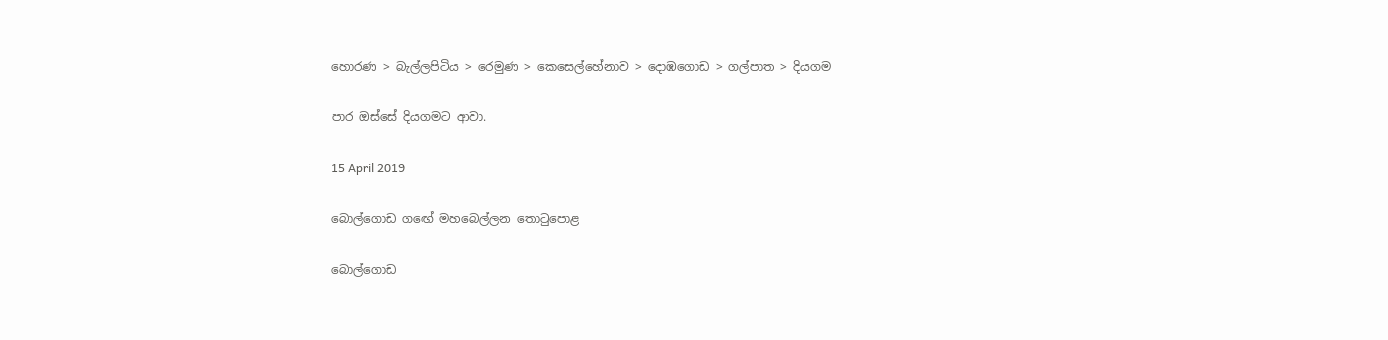හොරණ > බැල්ලපිටිය > රෙමුණ > කෙසෙල්හේනාව > දොඹගොඩ > ගල්පාත > දියගම

පාර ඔස්සේ දියගමට ආවා.

15 April 2019

බොල්ගොඩ ගඟේ මහබෙල්ලන තොටුපොළ

බොල්ගොඩ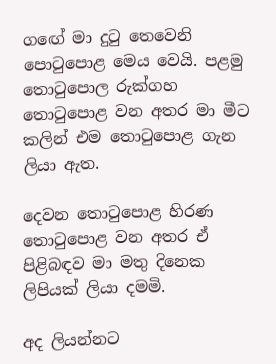ගඟේ මා දුටු තෙවෙනි පොටුපොළ මෙය වෙයි. පළමු තොටුපොල රුක්ගහ තොටුපොළ වන අතර මා මීට කලින් එම තොටුපොළ ගැන ලියා ඇත.

දෙවන තොටුපොළ හිරණ තොටුපොළ වන අතර ඒ පිළිබඳව මා මතු දිනෙක ලිපියක් ලියා දමමි.

අද ලියන්නට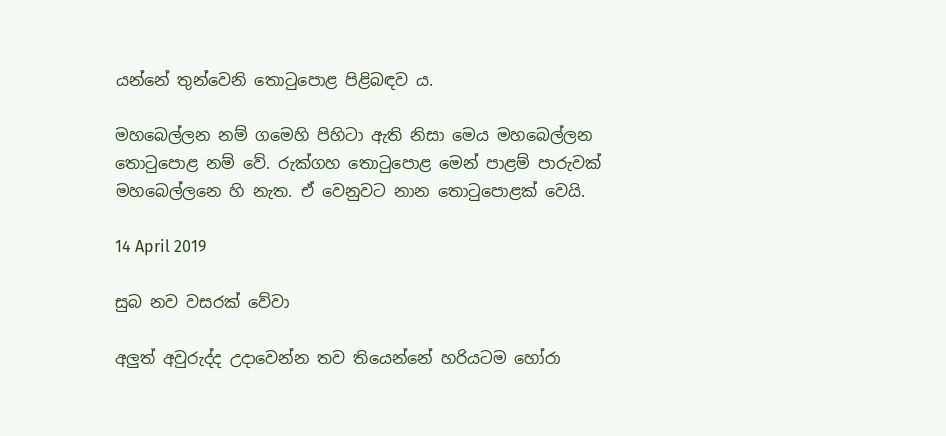යන්නේ තුන්වෙනි තොටුපොළ පිළිබඳව ය.

මහබෙල්ලන නම් ගමෙහි පිහිටා ඇති නිසා මෙය මහබෙල්ලන තොටුපොළ නම් වේ. රුක්ගහ තොටුපොළ මෙන් පාළම් පාරුවක් මහබෙල්ලනෙ හි නැත. ඒ වෙනුවට නාන තොටුපොළක් වෙයි.

14 April 2019

සුබ නව වසරක් වේවා

අලුත් අවුරුද්ද උදාවෙන්න තව තියෙන්නේ හරියටම හෝරා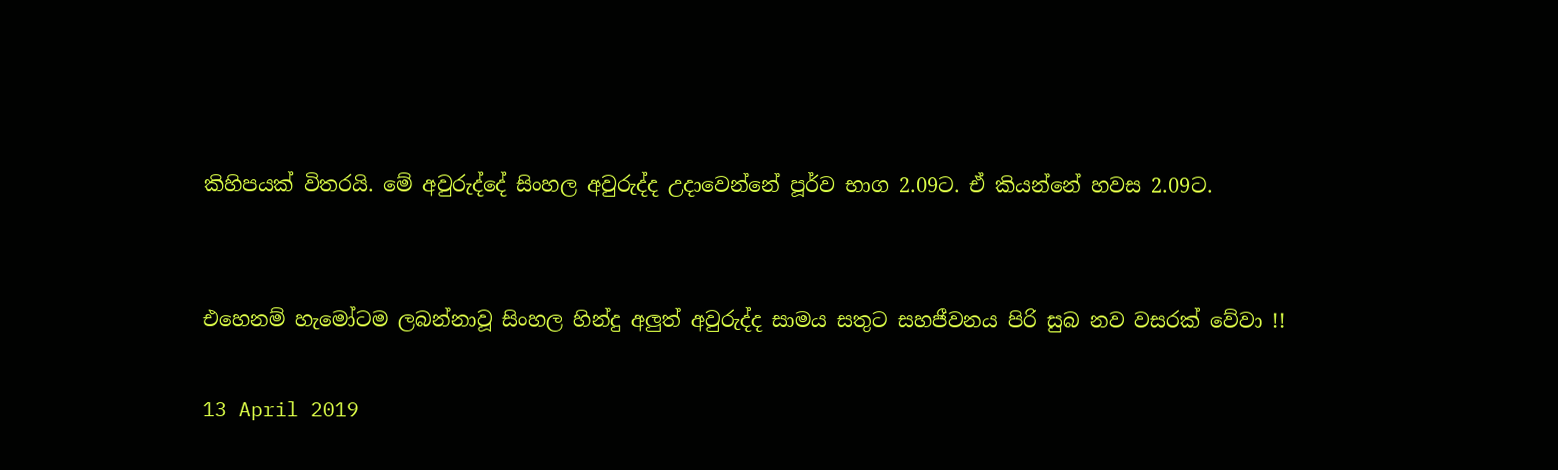කිහිපයක් විතරයි. මේ අවුරුද්දේ සිංහල අවුරුද්ද උදාවෙන්නේ පූර්ව භාග 2.09ට. ඒ කියන්නේ හවස 2.09ට.


එහෙනම් හැමෝටම ලබන්නාවූ සිංහල හින්දු අලුත් අවුරුද්ද සාමය සතුට සහජීවනය පිරි සුබ නව වසරක් වේවා !!

13 April 2019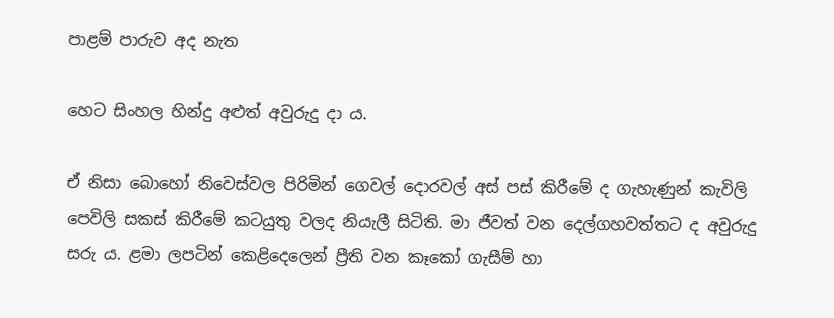පාළම් පාරුව අද නැත

හෙට සිංහල හින්දු අළුත් අවුරුදු දා ය.

ඒ නිසා බොහෝ නිවෙස්වල පිරිමින් ගෙවල් දොරවල් අස් පස් කිරීමේ ද ගැහැණුන් කැවිලි පෙවිලි සකස් කිරීමේ කටයුතු වලද නියැලී සිටිති. මා ජීවත් වන දෙල්ගහවත්තට ද අවුරුදු සරු ය. ළමා ලපටින් කෙළිදෙලෙන් ප්‍රීති වන කෑකෝ ගැසීම් හා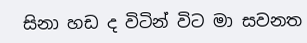සිනා හඩ ද විටින් විට මා සවනත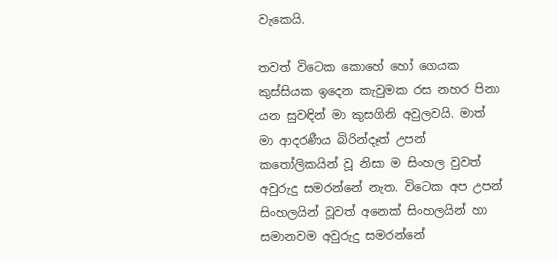වැකෙයි.

තවත් විටෙක කොහේ හෝ ගෙයක කුස්සියක ඉදෙන කැවුමක රස නහර පිනා යන සුවඳින් මා කුසගිනි අවුලවයි. මාත් මා ආදරණීය බිරින්දෑත් උපන් කතෝලිකයින් වූ නිසා ම සිංහල වුවත් අවුරුදු සමරන්නේ නැත. විටෙක අප උපන් සිංහලයින් වූවත් අනෙක් සිංහලයින් හා සමානවම අවුරුදු සමරන්නේ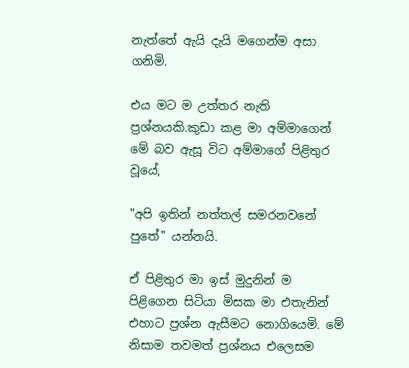නැත්තේ ඇයි දැයි මගෙන්ම අසා ගනිමි.

එය මට ම උත්තර නැති ප්‍රශ්නයකි.කුඩා කළ මා අම්මාගෙන් මේ බව ඇසූ විට අම්මාගේ පිළිතුර වූයේ,

"අපි ඉතින් නත්තල් සමරනවනේ පුතේ" යන්නයි.

ඒ පිළිතුර මා ඉස් මුදුනින් ම පිළිගෙන සිටියා මිසක මා එතැනින් එහාට ප්‍රශ්න ඇසීමට නොගියෙමි. මේ නිසාම තවමත් ප්‍රශ්නය එලෙසම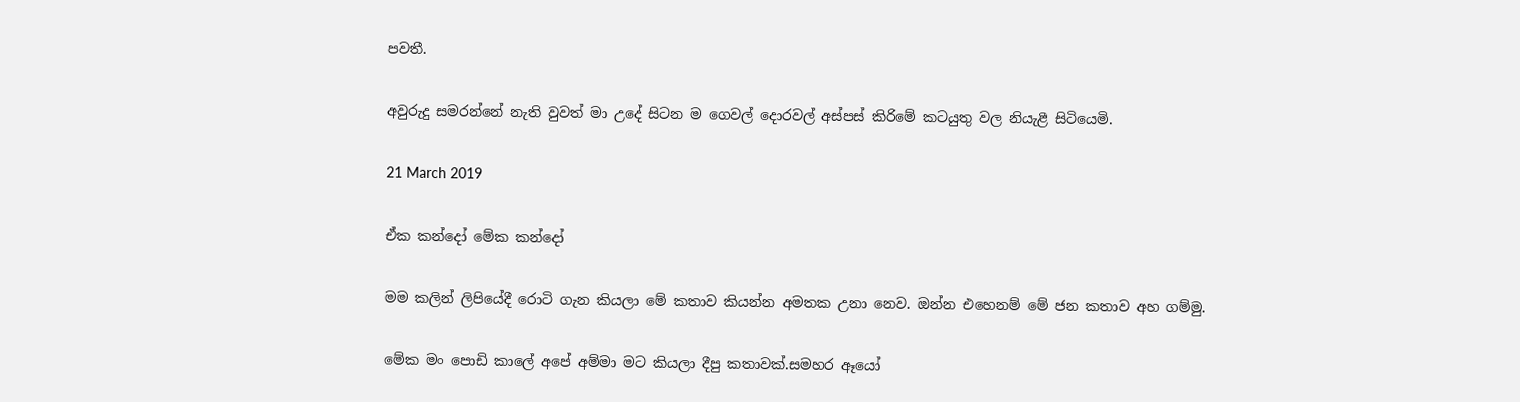පවතී.

අවුරුදු සමරන්නේ නැති වුවත් මා උදේ සිටන ම ගෙවල් දොරවල් අස්පස් කිරිමේ කටයුතු වල නියැළී සිටියෙමි.

21 March 2019

ඒක කන්දෝ මේක කන්දෝ

මම කලින් ලිපියේදී රොටි ගැන කියලා මේ කතාව කියන්න අමතක උනා නෙව. ඔන්න එහෙනම් මේ ජන කතාව අහ ගම්මු.

මේක මං පොඩි කාලේ අපේ අම්මා මට කියලා දීපු කතාවක්.සමහර ඈයෝ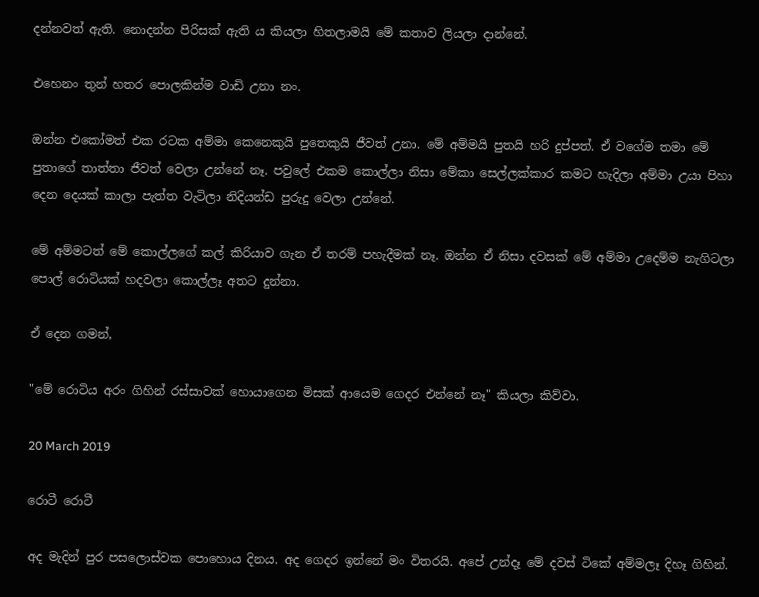දන්නවත් ඇති. නොදන්න පිරිසක් ඇති ය කියලා හිතලාමයි මේ කතාව ලියලා දාන්නේ.

එහෙනං තුන් හතර පොලකින්ම වාඩි උනා නං.

ඔන්න එකෝමත් එක රටක අම්මා කෙනෙකුයි පුතෙකුයි ජීවත් උනා. මේ අම්මයි පුතයි හරි දුප්පත්. ඒ වගේම තමා මේ පුතාගේ තාත්තා ජීවත් වෙලා උන්නේ නෑ. පවුලේ එකම කොල්ලා නිසා මේකා සෙල්ලක්කාර කමට හැදිලා අම්මා උයා පිහා දෙන දෙයක් කාලා පැත්ත වැටිලා නිදියන්ඩ පුරුදු වෙලා උන්නේ.

මේ අම්මටත් මේ කොල්ලගේ කල් කිරියාව ගැන ඒ තරම් පහැදීමක් නෑ. ඔන්න ඒ නිසා දවසක් මේ අම්මා උදෙම්ම නැගිටලා පොල් රොටියක් හදවලා කොල්ලෑ අතට දුන්නා.

ඒ දෙන ගමන්,

"මේ රොටිය අරං ගිහින් රස්සාවක් හොයාගෙන මිසක් ආයෙම ගෙදර එන්නේ නෑ" කියලා කිව්වා.

20 March 2019

රොටී රොටී

අද මැදින් පුර පසලොස්වක පොහොය දිනය. අද ගෙදර ඉන්නේ මං විතරයි. අපේ උන්දෑ මේ දවස් ටිකේ අම්මලෑ දිහෑ ගිහින්.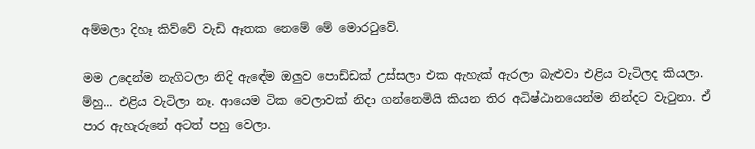අම්මලා දිහෑ කිව්වේ වැඩි ඈතක නෙමේ මේ මොරටුවේ.

මම උදෙන්ම නැගිටලා නිදි ඇඳේම ඔලුව පොඩ්ඩක් උස්සලා එක ඇහැක් ඇරලා බැළුවා එළිය වැටිලද කියලා. ම්හු... එළිය වැටිලා නෑ. ආයෙම ටික වෙලාවක් නිදා ගන්නෙමියි කියන තිර අධිෂ්ඨානයෙන්ම නින්දට වැටුනා. ඒ පාර ඇහැරුනේ අටත් පහු වෙලා.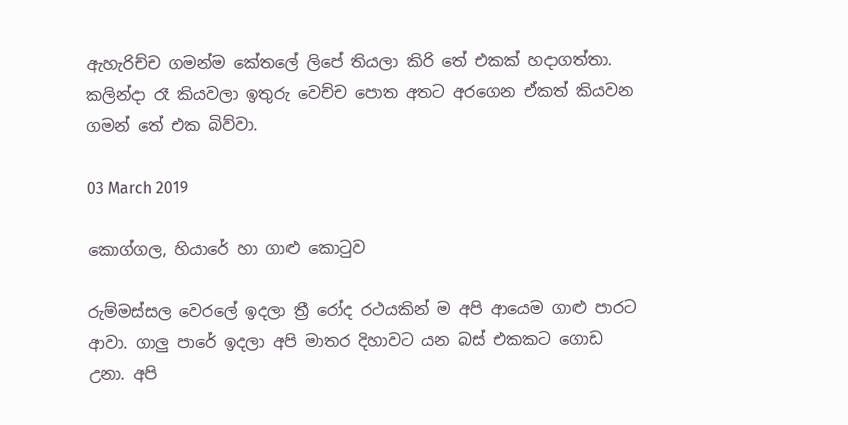ඇහැරිච්ච ගමන්ම කේතලේ ලිපේ තියලා කිරි තේ එකක් හදාගත්තා. කලින්දා රෑ කියවලා ඉතුරු වෙච්ච පොත අතට අරගෙන ඒකත් කියවන ගමන් තේ එක බිව්වා.

03 March 2019

කොග්ගල, හියාරේ හා ගාළු කොටුව

රුම්මස්සල වෙරලේ ඉදලා ත්‍රී රෝද රථයකින් ම අපි ආයෙම ගාළු පාරට ආවා. ගාලු පාරේ ඉදලා අපි මාතර දිහාවට යන බස් එකකට ගොඩ උනා. අපි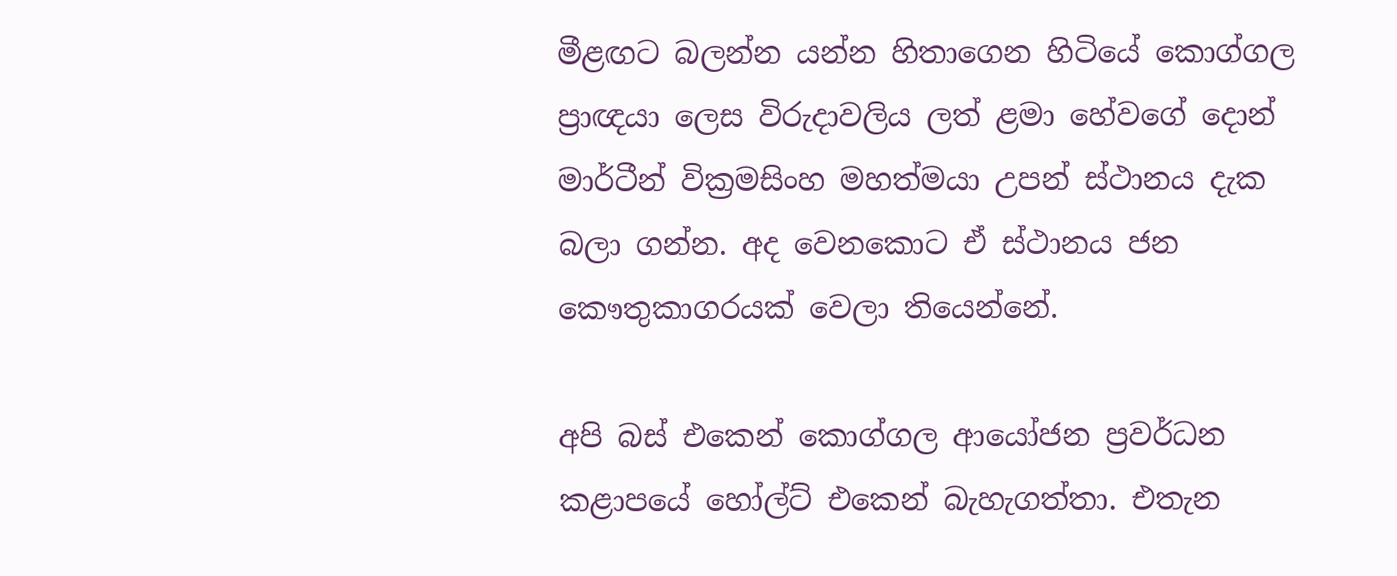මීළඟට බලන්න යන්න හිතාගෙන හිටියේ කොග්ගල ප්‍රාඥයා ලෙස විරුදාවලිය ලත් ළමා හේවගේ දොන් මාර්ටීන් වික්‍රමසිංහ මහත්මයා උපන් ස්ථානය දැක බලා ගන්න. අද වෙනකොට ඒ ස්ථානය ජන කෞතුකාගරයක් වෙලා තියෙන්නේ.

අපි බස් එකෙන් කොග්ගල ආයෝජන ප්‍රවර්ධන කළාපයේ හෝල්ට් එකෙන් බැහැගත්තා. එතැන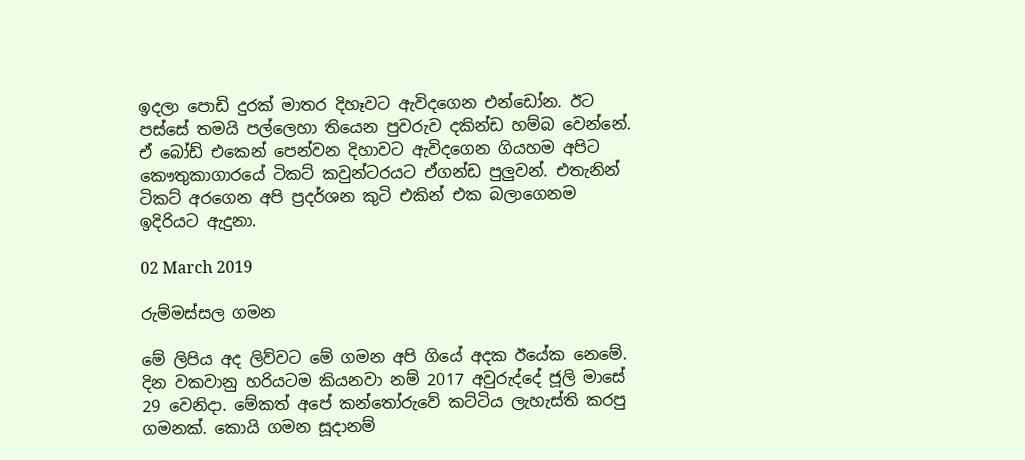ඉදලා පොඩි දුරක් මාතර දිහෑවට ඇවිදගෙන එන්ඩෝන. ඊට පස්සේ තමයි පල්ලෙහා තියෙන පුවරුව දකින්ඩ හම්බ වෙන්නේ.
ඒ බෝඩ් එකෙන් පෙන්වන දිහාවට ඇවිදගෙන ගියහම අපිට කෞතුකාගාරයේ ටිකට් කවුන්ටරයට ඒගන්ඩ පුලුවන්. එතැනින් ටිකට් අරගෙන අපි ප්‍රදර්ශන කුටි එකින් එක බලාගෙනම ඉදිරියට ඇදුනා.

02 March 2019

රුම්මස්සල ගමන

මේ ලිපිය අද ලිව්වට මේ ගමන අපි ගියේ අදක ඊයේක නෙමේ. දින වකවානු හරියටම කියනවා නම් 2017 අවුරුද්දේ ජූලි මාසේ 29 වෙනිදා. මේකත් අපේ කන්තෝරුවේ කට්ටිය ලැහැස්ති කරපු ගමනක්. කොයි ගමන සූදානම්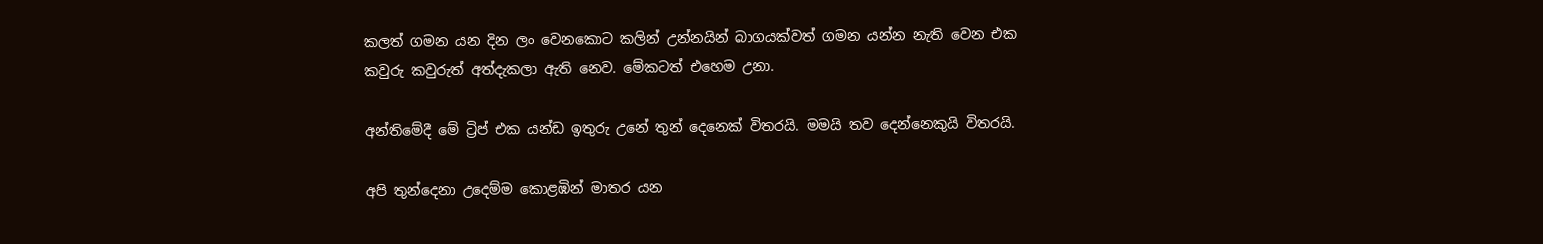කලත් ගමන යන දින ලං වෙනකොට කලින් උන්නයින් බාගයක්වත් ගමන යන්න නැති වෙන එක කවුරු කවුරුත් අත්දැකලා ඇති නෙව. මේකටත් එහෙම උනා.

අන්තිමේදී මේ ට්‍රිප් එක යන්ඩ ඉතුරු උනේ තුන් දෙනෙක් විතරයි. මමයි තව දෙන්නෙකුයි විතරයි.

අපි තුන්දෙනා උදෙම්ම කොළඹින් මාතර යන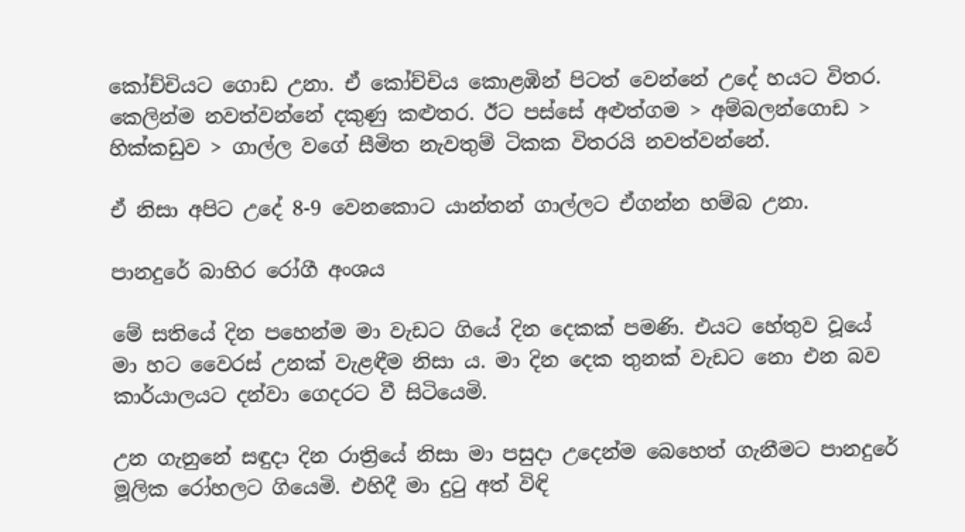කෝච්චියට ගොඩ උනා. ඒ කෝච්චිය කොළඹින් පිටත් වෙන්නේ උදේ හයට විතර. කෙලින්ම නවත්වන්නේ දකුණු කළුතර. ඊට පස්සේ අළුත්ගම > අම්බලන්ගොඩ > හික්කඩුව > ගාල්ල වගේ සීමිත නැවතුම් ටිකක විතරයි නවත්වන්නේ.

ඒ නිසා අපිට උදේ 8-9 වෙනකොට යාන්තන් ගාල්ලට ඒගන්න හම්බ උනා.

පානදුරේ බාහිර රෝගී අංශය

මේ සතියේ දින පහෙන්ම මා වැඩට ගියේ දින දෙකක් පමණි. එයට හේතුව වූයේ මා හට වෛරස් උනක් වැළඳීම නිසා ය. මා දින දෙක තුනක් වැඩට නො එන බව කාර්යාලයට දන්වා ගෙදරට වී සිටියෙමි.

උන ගැනුනේ සඳුදා දින රාත්‍රියේ නිසා මා පසුදා උදෙන්ම බෙහෙත් ගැනීමට පානදුරේ මූලික රෝහලට ගියෙමි. එහිදී මා දුටු අත් විඳි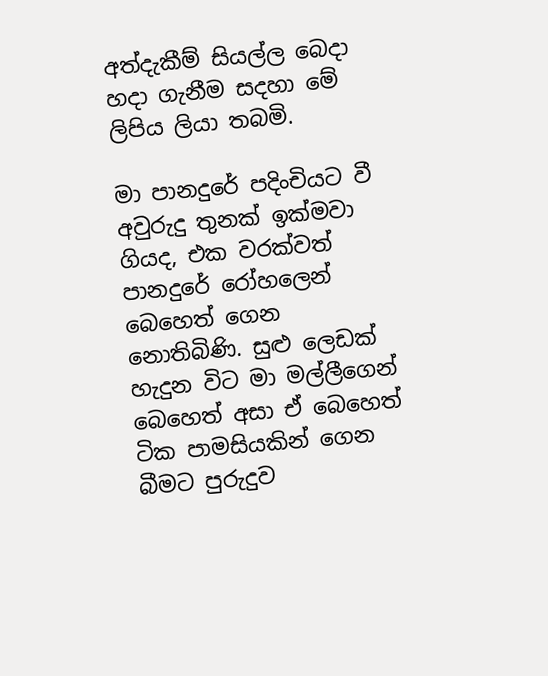අත්දැකීම් සියල්ල බෙදා හදා ගැනීම සදහා මේ ලිපිය ලියා තබමි.

මා පානදුරේ පදිංචියට වී අවුරුදු තුනක් ඉක්මවා ගියද, එක වරක්වත් පානදුරේ රෝහලෙන් බෙහෙත් ගෙන නොතිබිණි. සුළු ලෙඩක් හැදුන විට මා මල්ලීගෙන් බෙහෙත් අසා ඒ බෙහෙත් ටික පාමසියකින් ගෙන බීමට පුරුදුව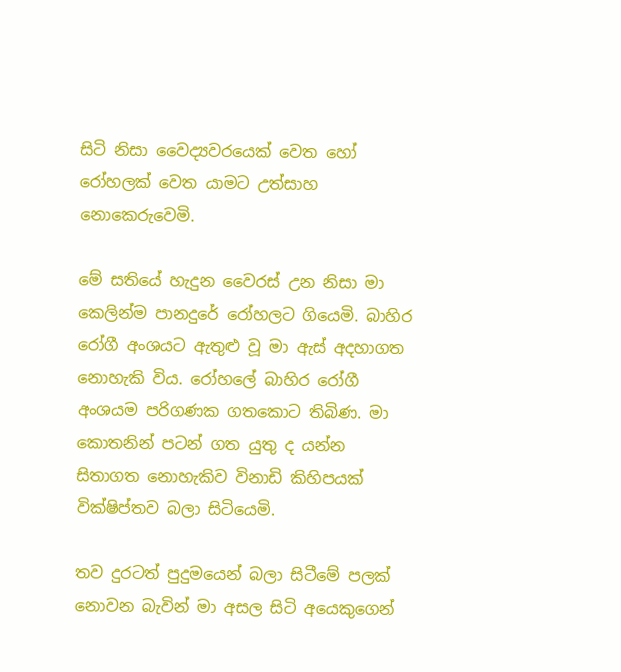සිටි නිසා වෛද්‍යවරයෙක් වෙත හෝ රෝහලක් වෙත යාමට උත්සාහ නොකෙරුවෙමි.

මේ සතියේ හැදුන වෛරස් උන නිසා මා කෙලින්ම පානදුරේ රෝහලට ගියෙමි. බාහිර රෝගී අංශයට ඇතුළු වූ මා ඇස් අදහාගත නොහැකි විය. රෝහලේ බාහිර රෝගී අංශයම පරිගණක ගතකොට තිබිණ. මා කොතනින් පටන් ගත යුතු ද යන්න සිතාගත නොහැකිව විනාඩි කිහිපයක් වික්ෂිප්තව බලා සිටියෙමි.

තව දුරටත් පුදුමයෙන් බලා සිටීමේ පලක් නොවන බැවින් මා අසල සිටි අයෙකුගෙන්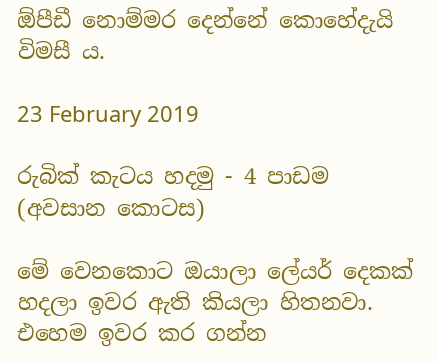ඕපීඩී නොම්මර දෙන්නේ කොහේදැයි විමසී ය.

23 February 2019

රුබික් කැටය හදමු - 4 පාඩම (අවසාන කොටස)

මේ වෙනකොට ඔයාලා ලේයර් දෙකක් හදලා ඉවර ඇති කියලා හිතනවා. එහෙම ඉවර කර ගන්න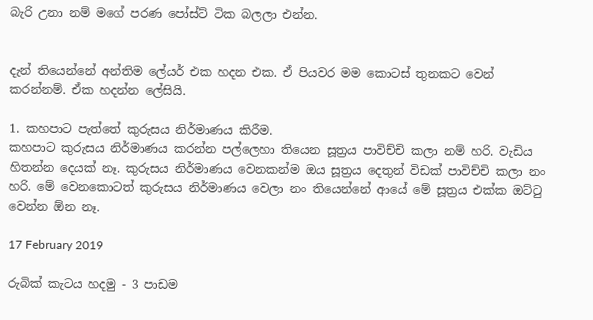බැරි උනා නම් මගේ පරණ පෝස්ට් ටික බලලා එන්න.


දැන් තියෙන්නේ අන්තිම ලේයර් එක හදන එක. ඒ පියවර මම කොටස් තුනකට වෙන් කරන්නම්. ඒක හදන්න ලේසියි.

1. කහපාට පැත්තේ කුරුසය නිර්මාණය කිරීම.
කහපාට කුරුසය නිර්මාණය කරන්න පල්ලෙහා තියෙන සූත්‍රය පාවිච්චි කලා නම් හරි. වැඩිය හිතන්න දෙයක් නෑ. කුරුසය නිර්මාණය වෙනකන්ම ඔය සූත්‍රය දෙතුන් විඩක් පාවිච්චි කලා නං හරි. මේ වෙනකොටත් කුරුසය නිර්මාණය වෙලා නං තියෙන්නේ ආයේ මේ සූත්‍රය එක්ක ඔට්ටු වෙන්න ඕන නෑ.

17 February 2019

රුබික් කැටය හදමු - 3 පාඩම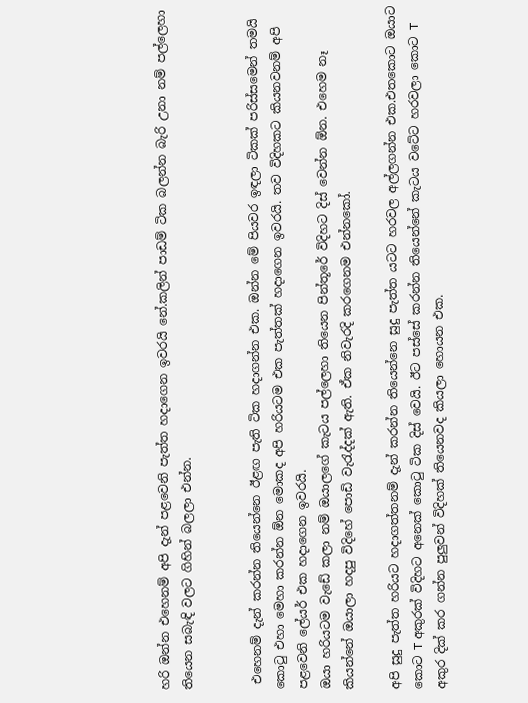හරි ඔන්න එහෙනම් අපි දැන් පළවෙනි පැත්ත හදාගෙන ඉවරයි නේ.කලින් පාඩම් ටික බලන්න බැරි උනා නම් පල්ලෙහා තියෙන සබැඳි වලට ගිහින් බලලා එන්න.


 එහෙනම් දැන් කරන්න තියෙන්නෙ ඊළඟ පැති ටික හදාගන්න එක. ඔන්න මේ පියවර ඉඳලා ටිකක් පරිස්සමෙන් තමයි කොටු එහා මෙහා කරන්න ඕන මොකද අපි හරියටම එක පැත්තක් හදාගෙන ඉවරයි. තව විදිහකට කියනවනම් අපි පළවෙනි ලේයර් එක හදාගෙන ඉවරයි.
ඔයා හරියටම වැඩේ කලා නම් ඔයාලගේ කැටය පල්ලෙහා තියෙන පින්තූරේ විදිහට දිස් වෙන්න ඕන. එහෙම නෑ කියන්නේ ඔයාලා හදපු විදිහේ පොඩි වැරැද්දක් ඇති. ඒක නිවැරදි කරගෙනම එන්නකෝ.

අපි සුදු පැත්ත හරියට හදාගත්තනම් දැන් කරන්න තියෙන්නෙ සුදු පැත්ත යටට හරවල අල්ලගන්න එක.එතකොට ඔයාට කොට T අකුරක් විදිහට අනෙක් කොටු ටික දිස් වෙයි. ඊට පස්සේ කරන්න තියෙන්නේ කැටය වටේට හරවලා කොට T අකුර දික් කර ගන්න පුලුවන් විදිහක් තියෙනවද කියලා හොයන එක.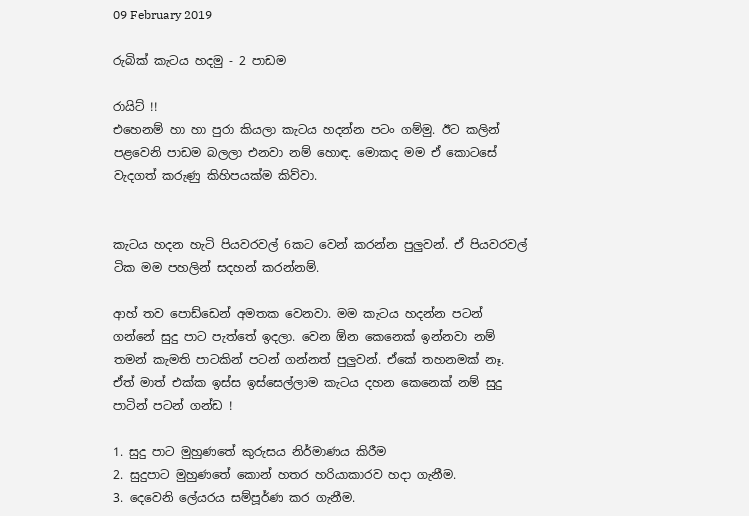09 February 2019

රුබික් කැටය හදමු - 2 පාඩම

රායිට් !!
එහෙනම් හා හා පුරා කියලා කැටය හදන්න පටං ගම්මු. ඊට කලින් පළවෙනි පාඩම බලලා එනවා නම් හොඳ. මොකද මම ඒ කොටසේ වැදගත් කරුණු කිහිපයක්ම කිව්වා.


කැටය හදන හැටි පියවරවල් 6කට වෙන් කරන්න පුලුවන්. ඒ පියවරවල් ටික මම පහලින් සදහන් කරන්නම්.

ආහ් තව පොඩ්ඩෙන් අමතක වෙනවා. මම කැටය හදන්න පටන් ගන්නේ සුදු පාට පැත්තේ ඉදලා. වෙන ඕන කෙනෙක් ඉන්නවා නම් තමන් කැමති පාටකින් පටන් ගන්නත් පුලුවන්. ඒකේ තහනමක් නෑ. ඒත් මාත් එක්ක ඉස්ස ඉස්සෙල්ලාම කැටය දහන කෙනෙක් නම් සුදු පාටින් පටන් ගන්ඩ !

1. සුදු පාට මුහුණතේ කුරුසය නිර්මාණය කිරීම
2. සුදුපාට මුහුණතේ කොන් හතර හරියාකාරව හදා ගැනීම.
3. දෙවෙනි ලේයරය සම්පූර්ණ කර ගැනීම.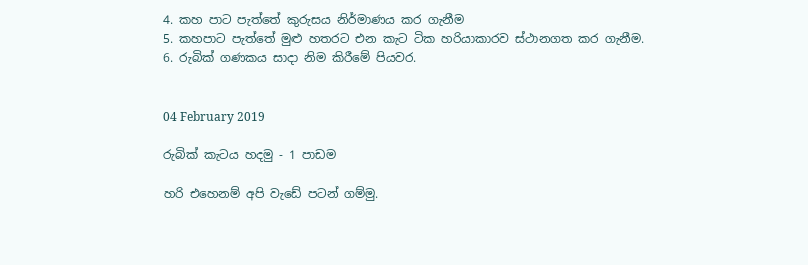4. කහ පාට පැත්තේ කුරුසය නිර්මාණය කර ගැනීම
5. කහපාට පැත්තේ මුළු හතරට එන කැට ටික හරියාකාරව ස්ථානගත කර ගැනීම.
6. රුබික් ගණකය සාදා නිම කිරීමේ පියවර.


04 February 2019

රුබික් කැටය හදමු - 1 පාඩම

හරි එහෙනම් අපි වැඩේ පටන් ගම්මු.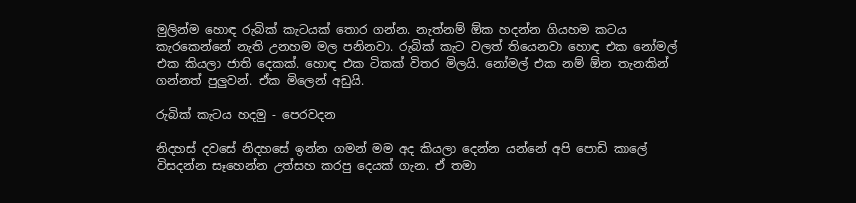මුලින්ම හොඳ රුබික් කැටයක් තොර ගන්න. නැත්නම් ඕක හදන්න ගියහම කටය කැරකෙන්නේ නැති උනහම මල පනිනවා. රුබික් කැට වලත් තියෙනවා හොඳ එක නෝමල් එක කියලා ජාති දෙකක්. හොඳ එක ටිකක් විතර මිලයි. නෝමල් එක නම් ඕන තැනකින් ගන්නත් පුලුවන්. ඒක මිලෙන් අඩුයි.

රුබික් කැටය හදමු - පෙරවදන

නිදහස් දවසේ නිදහසේ ඉන්න ගමන් මම අද කියලා දෙන්න යන්නේ අපි පොඩි කාලේ විසදන්න සෑහෙන්න උත්සහ කරපු දෙයක් ගැන. ඒ තමා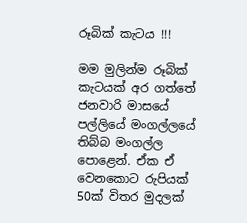රූබික් කැටය !!!

මම මුලින්ම රූබික් කැටයක් අර ගත්තේ ජනවාරි මාසයේ පල්ලියේ මංගල්ලයේ තිබ්බ මංගල්ල පොළෙන්. ඒක ඒ වෙනකොට රුපියක් 50ක් විතර මුදලක්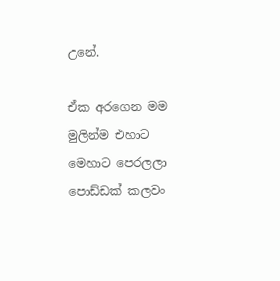උනේ.

ඒක අරගෙන මම මුලින්ම එහාට මෙහාට පෙරලලා පොඩ්ඩක් කලවං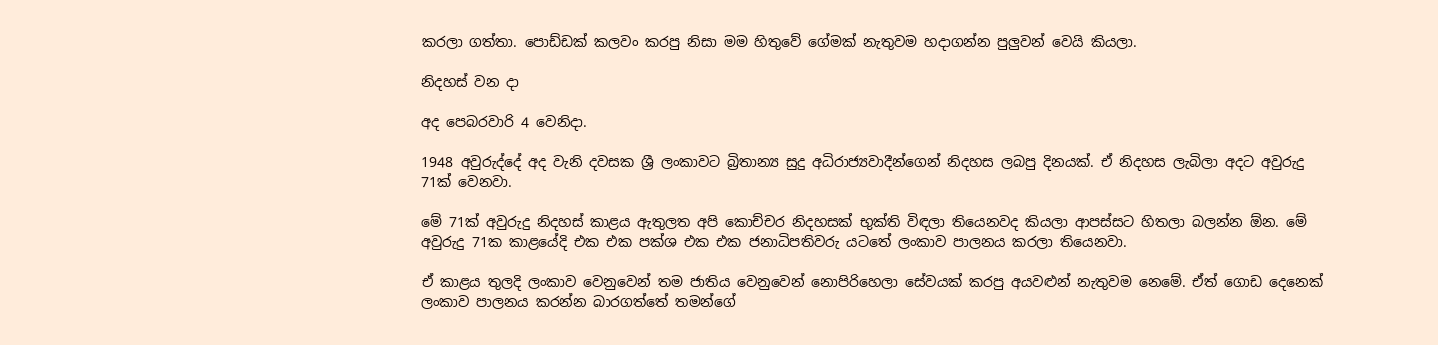කරලා ගත්තා. පොඩ්ඩක් කලවං කරපු නිසා මම හිතුවේ ගේමක් නැතුවම හදාගන්න පුලුවන් වෙයි කියලා.

නිදහස් වන දා

අද පෙබරවාරි 4 වෙනිදා.

1948 අවුරුද්දේ අද වැනි දවසක ශ්‍රී ලංකාවට බ්‍රිතාන්‍ය සුදු අධිරාජ්‍යවාදීන්ගෙන් නිදහස ලබපු දිනයක්. ඒ නිදහස ලැබිලා අදට අවුරුදු 71ක් වෙනවා.

මේ 71ක් අවුරුදු නිදහස් කාළය ඇතුලත අපි කොච්චර නිදහසක් භුක්ති විඳලා තියෙනවද කියලා ආපස්සට හිතලා බලන්න ඕන. මේ අවුරුදු 71ක කාළයේදි එක එක පක්ශ එක එක ජනාධිපතිවරු යටතේ ලංකාව පාලනය කරලා තියෙනවා.

ඒ කාළය තුලදි ලංකාව වෙනුවෙන් තම ජාතිය වෙනුවෙන් නොපිරිහෙලා සේවයක් කරපු අයවළුන් නැතුවම නෙමේ. ඒත් ගොඩ දෙනෙක් ලංකාව පාලනය කරන්න බාරගත්තේ තමන්ගේ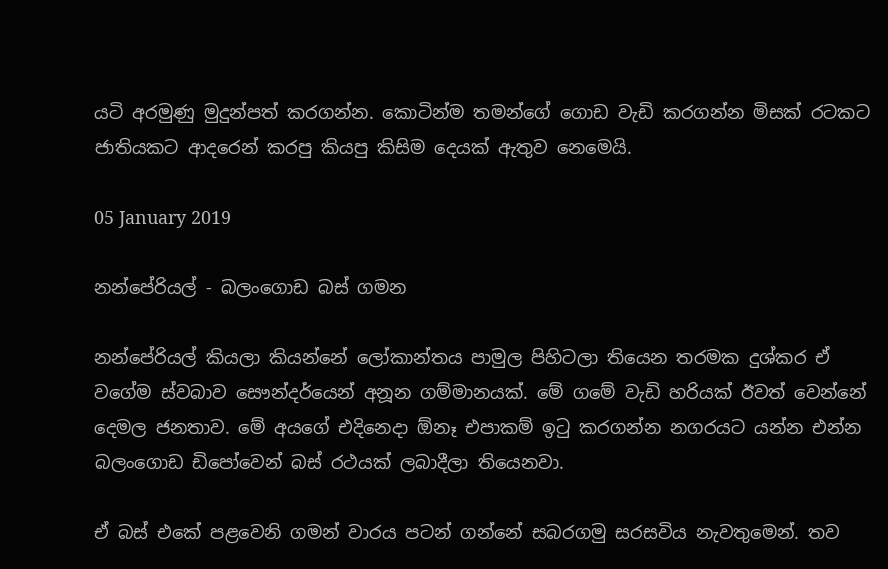යටි අරමුණු මුදුන්පත් කරගන්න. කොටින්ම තමන්ගේ ගොඩ වැඩි කරගන්න මිසක් රටකට ජාතියකට ආදරෙන් කරපු කියපු කිසිම දෙයක් ඇතුව නෙමෙයි.

05 January 2019

නන්පේරියල් - බලංගොඩ බස් ගමන

නන්පේරියල් කියලා කියන්නේ ලෝකාන්තය පාමුල පිහිටලා තියෙන තරමක දුශ්කර ඒ වගේම ස්වබාව සෞන්දර්යෙන් අනූන ගම්මානයක්. මේ ගමේ වැඩි හරියක් ඊවත් වෙන්නේ දෙමල ජනතාව. මේ අයගේ එදිනෙදා ඕනෑ එපාකම් ඉටු කරගන්න නගරයට යන්න එන්න බලංගොඩ ඩිපෝවෙන් බස් රථයක් ලබාදීලා තියෙනවා.

ඒ බස් එකේ පළවෙනි ගමන් වාරය පටන් ගන්නේ සබරගමු සරසවිය නැවතුමෙන්. තව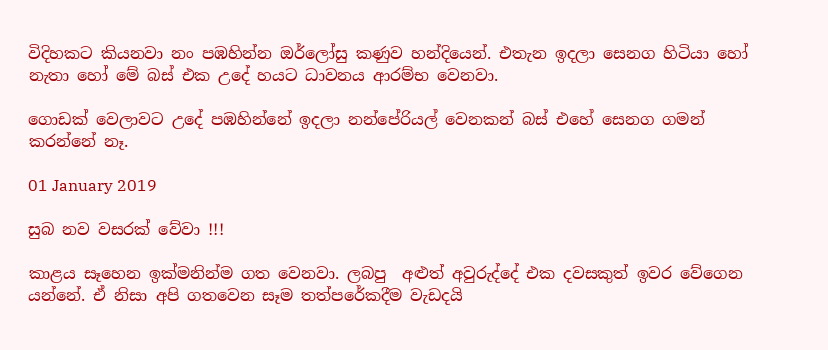විදිහකට කියනවා නං පඹහින්න ඔර්ලෝසු කණුව හන්දියෙන්. එතැන ඉදලා සෙනග හිටියා හෝ නැතා හෝ මේ බස් එක උදේ හයට ධාවනය ආරම්භ වෙනවා.

ගොඩක් වෙලාවට උදේ පඹහින්නේ ඉදලා නන්පේරියල් වෙනකන් බස් එහේ සෙනග ගමන් කරන්නේ නෑ.

01 January 2019

සුබ නව වසරක් වේවා !!!

කාළය සෑහෙන ඉක්මනින්ම ගත වෙනවා. ලබපු  අළුත් අවුරුද්දේ එක දවසකුත් ඉවර වේගෙන යන්නේ. ඒ නිසා අපි ගතවෙන සෑම තත්පරේකදීම වැඩදයි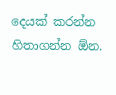දෙයක් කරන්න හිතාගන්න ඕන.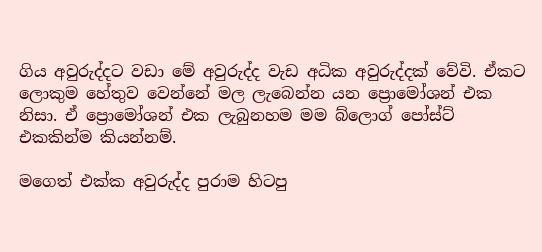ගිය අවුරුද්දට වඩා මේ අවුරුද්ද වැඩ අධික අවුරුද්දක් වේවි. ඒකට ලොකුම හේතුව වෙන්නේ මල ලැබෙන්න යන ප්‍රොමෝශන් එක නිසා. ඒ ප්‍රොමෝශන් එක ලැබුනහම මම බ්ලොග් පෝස්ට් එකකින්ම කියන්නම්.

මගෙත් එක්ක අවුරුද්ද පුරාම හිටපු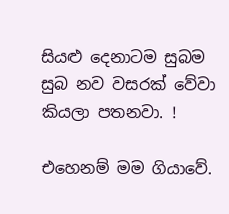සියළු දෙනාටම සුබම සුබ නව වසරක් වේවා කියලා පතනවා. !

එහෙනම් මම ගියාවේ.